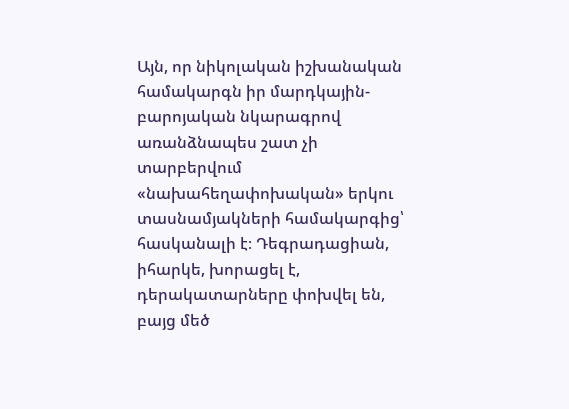Այն, որ նիկոլական իշխանական համակարգն իր մարդկային-բարոյական նկարագրով առանձնապես շատ չի տարբերվում «նախահեղափոխական» երկու տասնամյակների համակարգից՝ հասկանալի է։ Դեգրադացիան, իհարկե, խորացել է, դերակատարները փոխվել են, բայց մեծ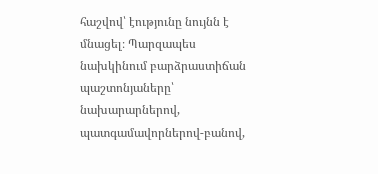հաշվով՝ էությունը նույնն է մնացել։ Պարզապես նախկինում բարձրաստիճան պաշտոնյաները՝ նախարարներով, պատգամավորներով-բանով,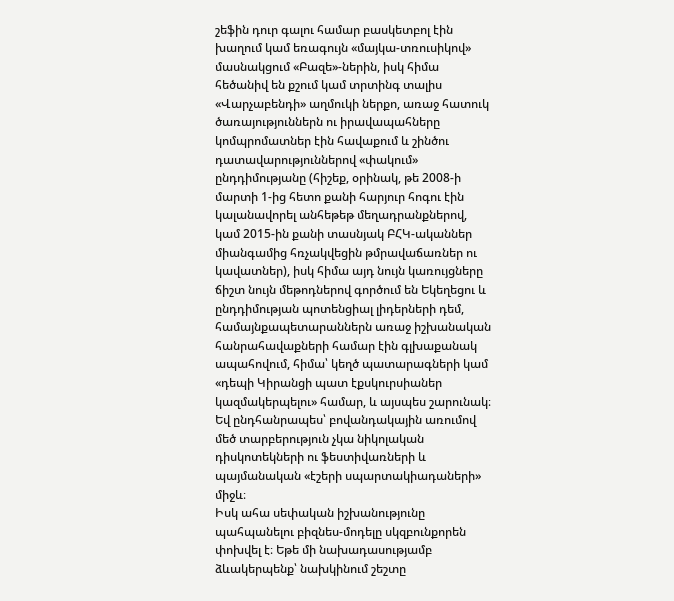շեֆին դուր գալու համար բասկետբոլ էին խաղում կամ եռագույն «մայկա-տռուսիկով» մասնակցում «Բազե»-ներին, իսկ հիմա հեծանիվ են քշում կամ տրտինգ տալիս «Վարչաբենդի» աղմուկի ներքո, առաջ հատուկ ծառայություններն ու իրավապահները կոմպրոմատներ էին հավաքում և շինծու դատավարություններով «փակում» ընդդիմությանը (հիշեք, օրինակ, թե 2008-ի մարտի 1-ից հետո քանի հարյուր հոգու էին կալանավորել անհեթեթ մեղադրանքներով, կամ 2015-ին քանի տասնյակ ԲՀԿ-ականներ միանգամից հռչակվեցին թմրավաճառներ ու կավատներ), իսկ հիմա այդ նույն կառույցները ճիշտ նույն մեթոդներով գործում են Եկեղեցու և ընդդիմության պոտենցիալ լիդերների դեմ, համայնքապետարաններն առաջ իշխանական հանրահավաքների համար էին գլխաքանակ ապահովում, հիմա՝ կեղծ պատարագների կամ «դեպի Կիրանցի պատ էքսկուրսիաներ կազմակերպելու» համար, և այսպես շարունակ։ Եվ ընդհանրապես՝ բովանդակային առումով մեծ տարբերություն չկա նիկոլական դիսկոտեկների ու ֆեստիվառների և պայմանական «էշերի սպարտակիադաների» միջև։
Իսկ ահա սեփական իշխանությունը պահպանելու բիզնես-մոդելը սկզբունքորեն փոխվել է։ Եթե մի նախադասությամբ ձևակերպենք՝ նախկինում շեշտը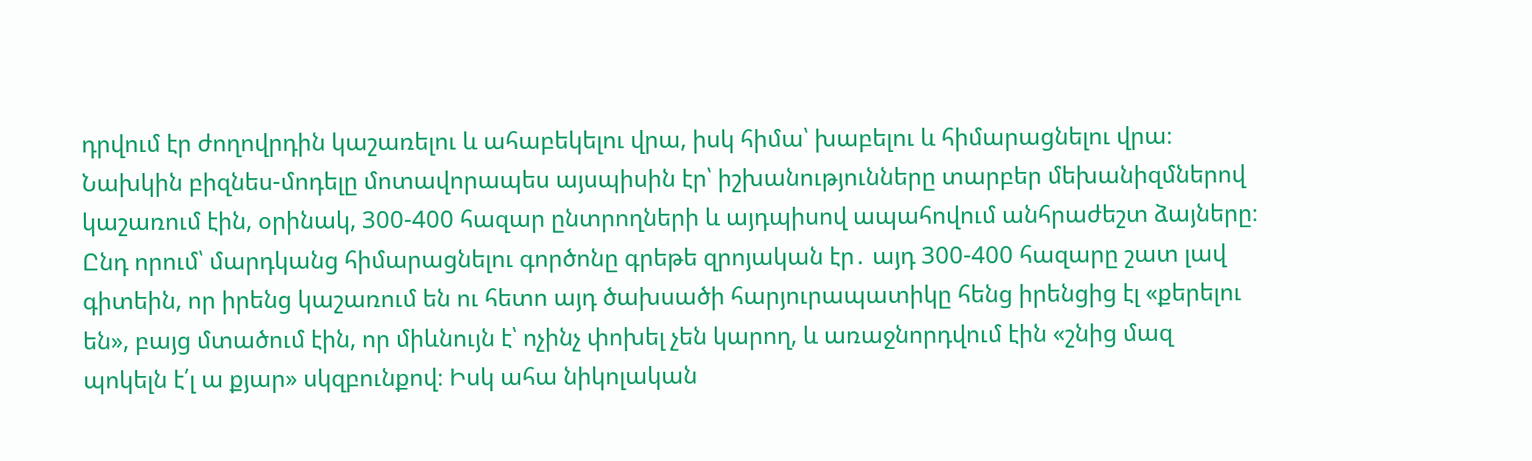դրվում էր ժողովրդին կաշառելու և ահաբեկելու վրա, իսկ հիմա՝ խաբելու և հիմարացնելու վրա։ Նախկին բիզնես-մոդելը մոտավորապես այսպիսին էր՝ իշխանությունները տարբեր մեխանիզմներով կաշառում էին, օրինակ, 300-400 հազար ընտրողների և այդպիսով ապահովում անհրաժեշտ ձայները։ Ընդ որում՝ մարդկանց հիմարացնելու գործոնը գրեթե զրոյական էր․ այդ 300-400 հազարը շատ լավ գիտեին, որ իրենց կաշառում են ու հետո այդ ծախսածի հարյուրապատիկը հենց իրենցից էլ «քերելու են», բայց մտածում էին, որ միևնույն է՝ ոչինչ փոխել չեն կարող, և առաջնորդվում էին «շնից մազ պոկելն է՛լ ա քյար» սկզբունքով։ Իսկ ահա նիկոլական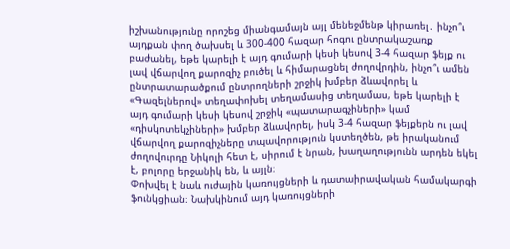իշխանությունը որոշեց միանգամայն այլ մենեջմենթ կիրառել․ ինչո՞ւ այդքան փող ծախսել և 300-400 հազար հոգու ընտրակաշառք բաժանել, եթե կարելի է այդ գումարի կեսի կեսով 3-4 հազար ֆեյք ու լավ վճարվող քարոզիչ բուծել և հիմարացնել ժողովրդին, ինչո՞ւ ամեն ընտրատարածքում ընտրողների շրջիկ խմբեր ձևավորել և «Գազելներով» տեղափոխել տեղամասից տեղամաս, եթե կարելի է այդ գումարի կեսի կեսով շրջիկ «պատարագչիների» կամ «դիսկոտեկչիների» խմբեր ձևավորել, իսկ 3-4 հազար ֆեյքերն ու լավ վճարվող քարոզիչները տպավորություն կստեղծեն, թե իրականում ժողովուրդը Նիկոլի հետ է, սիրում է նրան, խաղաղությունն արդեն եկել է, բոլորը երջանիկ են, և այլն։
Փոխվել է նաև ուժային կառույցների և դատաիրավական համակարգի ֆունկցիան։ Նախկինում այդ կառույցների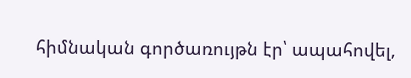հիմնական գործառույթն էր՝ ապահովել,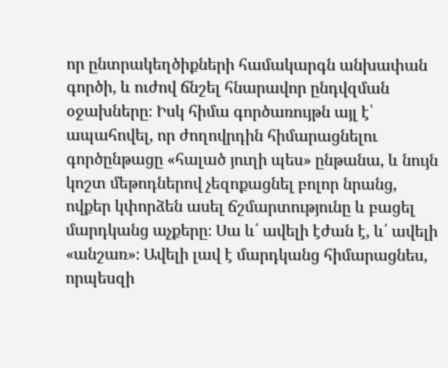որ ընտրակեղծիքների համակարգն անխափան գործի, և ուժով ճնշել հնարավոր ընդվզման օջախները։ Իսկ հիմա գործառույթն այլ է՝ ապահովել, որ ժողովրդին հիմարացնելու գործընթացը «հալած յուղի պես» ընթանա, և նույն կոշտ մեթոդներով չեզոքացնել բոլոր նրանց, ովքեր կփորձեն ասել ճշմարտությունը և բացել մարդկանց աչքերը։ Սա և՛ ավելի էժան է, և՛ ավելի «անշառ»։ Ավելի լավ է մարդկանց հիմարացնես, որպեսզի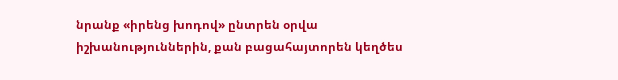նրանք «իրենց խոդով» ընտրեն օրվա իշխանություններին, քան բացահայտորեն կեղծես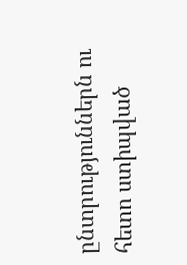ընտրություններն ու հետո ստիպված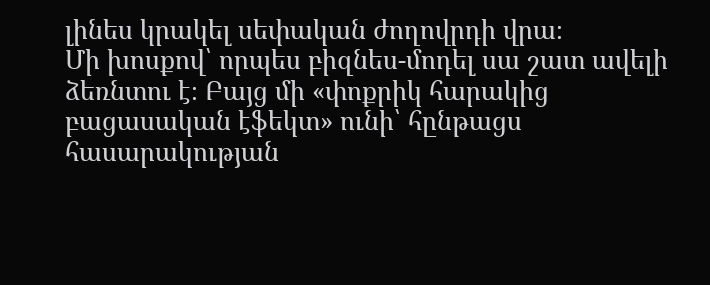լինես կրակել սեփական ժողովրդի վրա։
Մի խոսքով՝ որպես բիզնես-մոդել սա շատ ավելի ձեռնտու է։ Բայց մի «փոքրիկ հարակից բացասական էֆեկտ» ունի՝ հընթացս հասարակության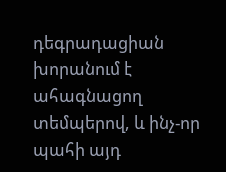դեգրադացիան խորանում է ահագնացող տեմպերով, և ինչ-որ պահի այդ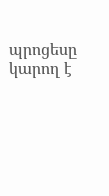պրոցեսը կարող է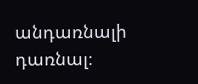անդառնալի դառնալ։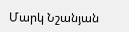Մարկ Նշանյան